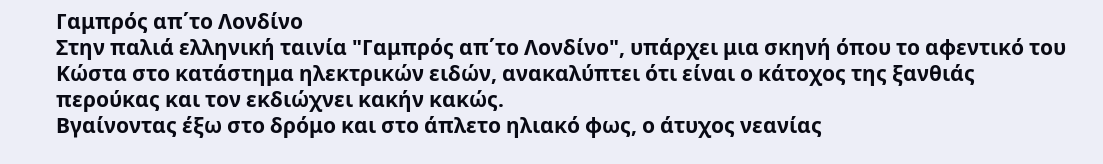Γαμπρός απ΄το Λονδίνο
Στην παλιά ελληνική ταινία "Γαμπρός απ΄το Λονδίνο", υπάρχει μια σκηνή όπου το αφεντικό του Κώστα στο κατάστημα ηλεκτρικών ειδών, ανακαλύπτει ότι είναι ο κάτοχος της ξανθιάς περούκας και τον εκδιώχνει κακήν κακώς.
Βγαίνοντας έξω στο δρόμο και στο άπλετο ηλιακό φως, ο άτυχος νεανίας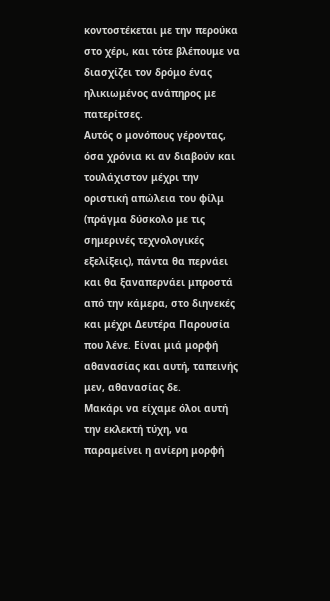κοντοστέκεται με την περούκα στο χέρι, και τότε βλέπουμε να διασχίζει τον δρόμο ένας ηλικιωμένος ανάπηρος με πατερίτσες.
Αυτός ο μονόπους γέροντας, όσα χρόνια κι αν διαβούν και τουλάχιστον μέχρι την οριστική απώλεια του φίλμ (πράγμα δύσκολο με τις σημερινές τεχνολογικές εξελίξεις), πάντα θα περνάει και θα ξαναπερνάει μπροστά από την κάμερα, στο διηνεκές και μέχρι Δευτέρα Παρουσία που λένε. Είναι μιά μορφή αθανασίας και αυτή, ταπεινής μεν, αθανασίας δε.
Μακάρι να είχαμε όλοι αυτή την εκλεκτή τύχη, να παραμείνει η ανίερη μορφή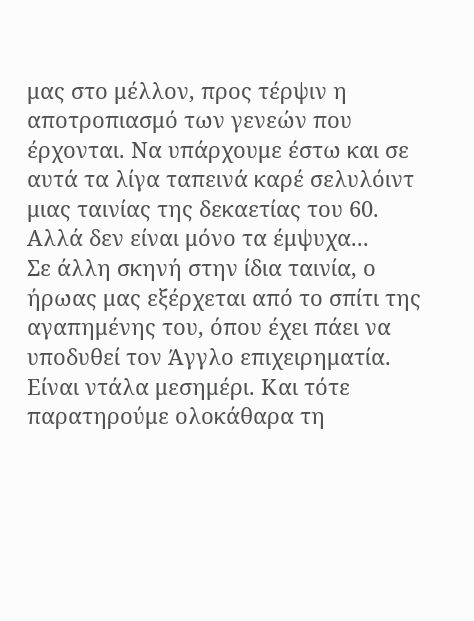μας στο μέλλον, προς τέρψιν η αποτροπιασμό των γενεών που έρχονται. Να υπάρχουμε έστω και σε αυτά τα λίγα ταπεινά καρέ σελυλόιντ μιας ταινίας της δεκαετίας του 60.
Αλλά δεν είναι μόνο τα έμψυχα...
Σε άλλη σκηνή στην ίδια ταινία, ο ήρωας μας εξέρχεται από το σπίτι της αγαπημένης του, όπου έχει πάει να υποδυθεί τον Άγγλο επιχειρηματία.
Είναι ντάλα μεσημέρι. Και τότε παρατηρούμε ολοκάθαρα τη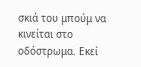σκιά του μπούμ να κινείται στο οδόστρωμα. Εκεί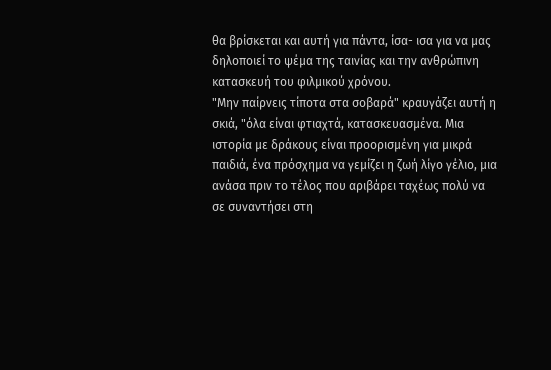θα βρίσκεται και αυτή για πάντα, ίσα- ισα για να μας δηλοποιεί το ψέμα της ταινίας και την ανθρώπινη κατασκευή του φιλμικού χρόνου.
"Μην παίρνεις τίποτα στα σοβαρά" κραυγάζει αυτή η σκιά, "όλα είναι φτιαχτά, κατασκευασμένα. Μια ιστορία με δράκους είναι προορισμένη για μικρά παιδιά, ένα πρόσχημα να γεμίζει η ζωή λίγο γέλιο, μια ανάσα πριν το τέλος που αριβάρει ταχέως πολύ να σε συναντήσει στη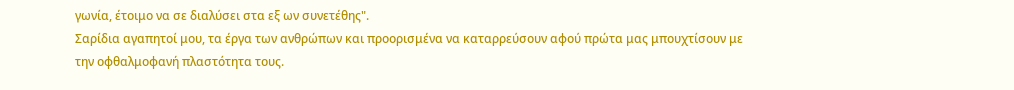γωνία, έτοιμο να σε διαλύσει στα εξ ων συνετέθης".
Σαρίδια αγαπητοί μου, τα έργα των ανθρώπων και προορισμένα να καταρρεύσουν αφού πρώτα μας μπουχτίσουν με την οφθαλμοφανή πλαστότητα τους.